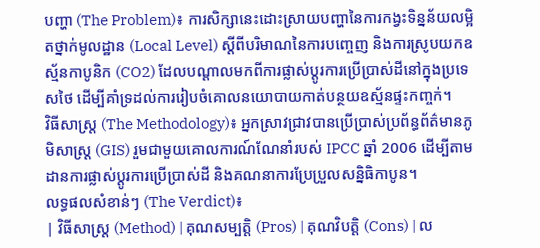បញ្ហា (The Problem)៖ ការសិក្សានេះដោះស្រាយបញ្ហានៃការកង្វះទិន្នន័យលម្អិតថ្នាក់មូលដ្ឋាន (Local Level) ស្តីពីបរិមាណនៃការបញ្ចេញ និងការស្រូបយកឧស្ម័នកាបូនិក (CO2) ដែលបណ្តាលមកពីការផ្លាស់ប្តូរការប្រើប្រាស់ដីនៅក្នុងប្រទេសថៃ ដើម្បីគាំទ្រដល់ការរៀបចំគោលនយោបាយកាត់បន្ថយឧស្ម័នផ្ទះកញ្ចក់។
វិធីសាស្ត្រ (The Methodology)៖ អ្នកស្រាវជ្រាវបានប្រើប្រាស់ប្រព័ន្ធព័ត៌មានភូមិសាស្ត្រ (GIS) រួមជាមួយគោលការណ៍ណែនាំរបស់ IPCC ឆ្នាំ 2006 ដើម្បីតាមដានការផ្លាស់ប្តូរការប្រើប្រាស់ដី និងគណនាការប្រែប្រួលសន្និធិកាបូន។
លទ្ធផលសំខាន់ៗ (The Verdict)៖
| វិធីសាស្ត្រ (Method) | គុណសម្បត្តិ (Pros) | គុណវិបត្តិ (Cons) | ល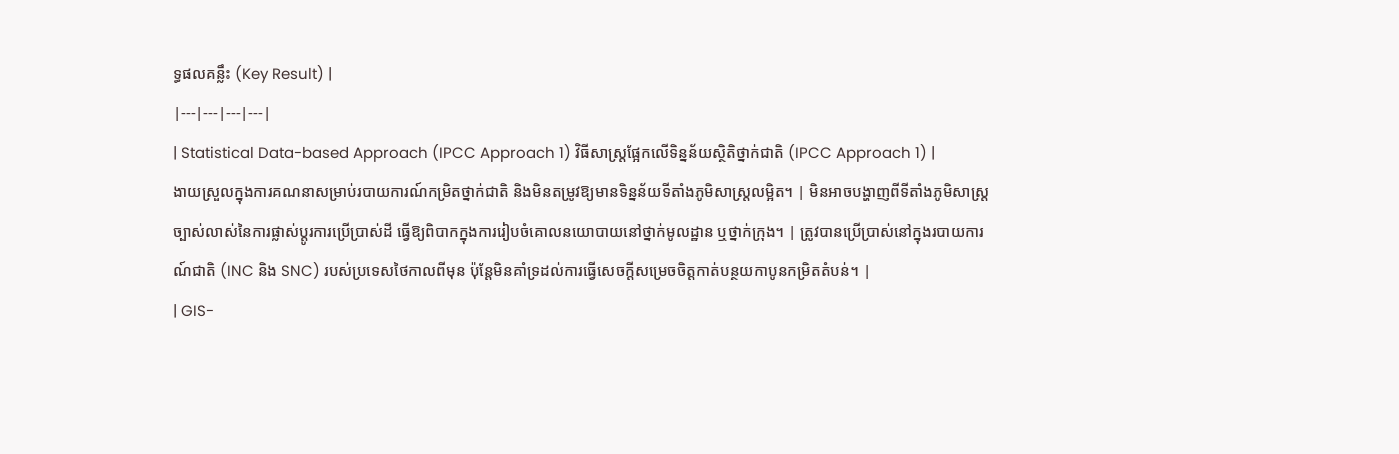ទ្ធផលគន្លឹះ (Key Result) |
|---|---|---|---|
| Statistical Data-based Approach (IPCC Approach 1) វិធីសាស្ត្រផ្អែកលើទិន្នន័យស្ថិតិថ្នាក់ជាតិ (IPCC Approach 1) |
ងាយស្រួលក្នុងការគណនាសម្រាប់របាយការណ៍កម្រិតថ្នាក់ជាតិ និងមិនតម្រូវឱ្យមានទិន្នន័យទីតាំងភូមិសាស្ត្រលម្អិត។ | មិនអាចបង្ហាញពីទីតាំងភូមិសាស្ត្រច្បាស់លាស់នៃការផ្លាស់ប្តូរការប្រើប្រាស់ដី ធ្វើឱ្យពិបាកក្នុងការរៀបចំគោលនយោបាយនៅថ្នាក់មូលដ្ឋាន ឬថ្នាក់ក្រុង។ | ត្រូវបានប្រើប្រាស់នៅក្នុងរបាយការណ៍ជាតិ (INC និង SNC) របស់ប្រទេសថៃកាលពីមុន ប៉ុន្តែមិនគាំទ្រដល់ការធ្វើសេចក្តីសម្រេចចិត្តកាត់បន្ថយកាបូនកម្រិតតំបន់។ |
| GIS-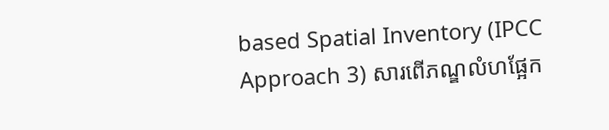based Spatial Inventory (IPCC Approach 3) សារពើភណ្ឌលំហផ្អែក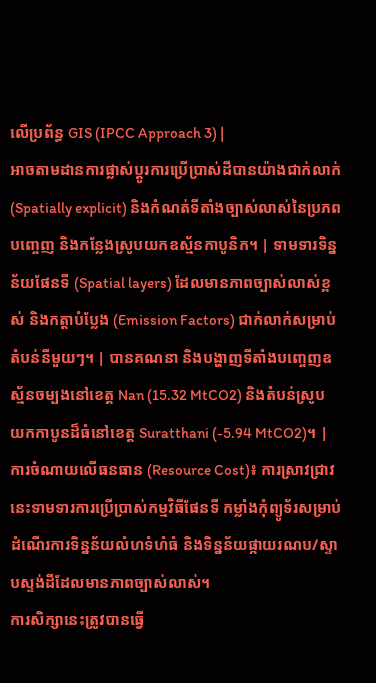លើប្រព័ន្ធ GIS (IPCC Approach 3) |
អាចតាមដានការផ្លាស់ប្តូរការប្រើប្រាស់ដីបានយ៉ាងជាក់លាក់ (Spatially explicit) និងកំណត់ទីតាំងច្បាស់លាស់នៃប្រភពបញ្ចេញ និងកន្លែងស្រូបយកឧស្ម័នកាបូនិក។ | ទាមទារទិន្នន័យផែនទី (Spatial layers) ដែលមានភាពច្បាស់លាស់ខ្ពស់ និងកត្តាបំប្លែង (Emission Factors) ជាក់លាក់សម្រាប់តំបន់នីមួយៗ។ | បានគណនា និងបង្ហាញទីតាំងបញ្ចេញឧស្ម័នចម្បងនៅខេត្ត Nan (15.32 MtCO2) និងតំបន់ស្រូបយកកាបូនដ៏ធំនៅខេត្ត Suratthani (-5.94 MtCO2)។ |
ការចំណាយលើធនធាន (Resource Cost)៖ ការស្រាវជ្រាវនេះទាមទារការប្រើប្រាស់កម្មវិធីផែនទី កម្លាំងកុំព្យូទ័រសម្រាប់ដំណើរការទិន្នន័យលំហទំហំធំ និងទិន្នន័យផ្កាយរណប/ស្ទាបស្ទង់ដីដែលមានភាពច្បាស់លាស់។
ការសិក្សានេះត្រូវបានធ្វើ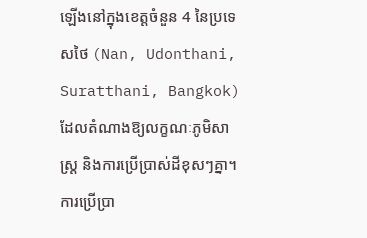ឡើងនៅក្នុងខេត្តចំនួន 4 នៃប្រទេសថៃ (Nan, Udonthani, Suratthani, Bangkok) ដែលតំណាងឱ្យលក្ខណៈភូមិសាស្ត្រ និងការប្រើប្រាស់ដីខុសៗគ្នា។ ការប្រើប្រា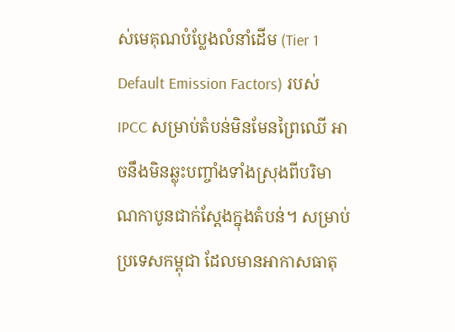ស់មេគុណបំប្លែងលំនាំដើម (Tier 1 Default Emission Factors) របស់ IPCC សម្រាប់តំបន់មិនមែនព្រៃឈើ អាចនឹងមិនឆ្លុះបញ្ចាំងទាំងស្រុងពីបរិមាណកាបូនជាក់ស្តែងក្នុងតំបន់។ សម្រាប់ប្រទេសកម្ពុជា ដែលមានអាកាសធាតុ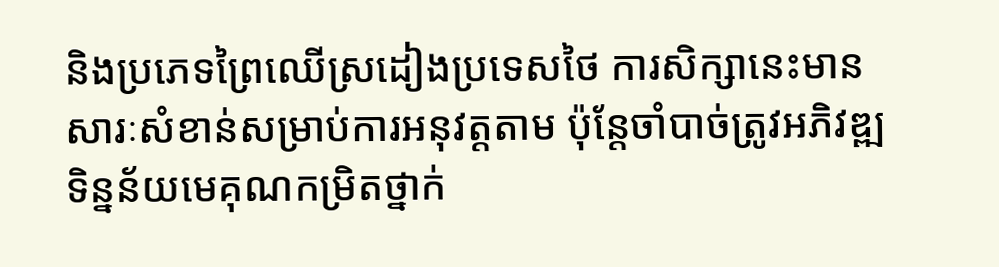និងប្រភេទព្រៃឈើស្រដៀងប្រទេសថៃ ការសិក្សានេះមានសារៈសំខាន់សម្រាប់ការអនុវត្តតាម ប៉ុន្តែចាំបាច់ត្រូវអភិវឌ្ឍទិន្នន័យមេគុណកម្រិតថ្នាក់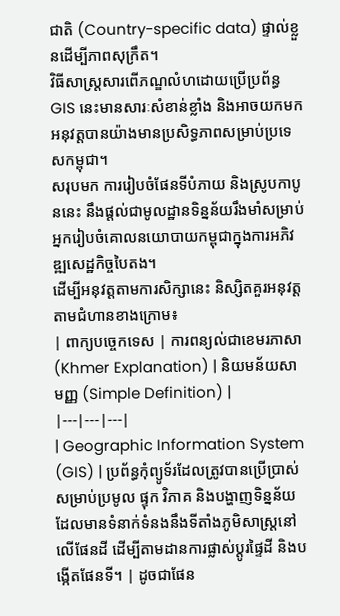ជាតិ (Country-specific data) ផ្ទាល់ខ្លួនដើម្បីភាពសុក្រឹត។
វិធីសាស្ត្រសារពើភណ្ឌលំហដោយប្រើប្រព័ន្ធ GIS នេះមានសារៈសំខាន់ខ្លាំង និងអាចយកមកអនុវត្តបានយ៉ាងមានប្រសិទ្ធភាពសម្រាប់ប្រទេសកម្ពុជា។
សរុបមក ការរៀបចំផែនទីបំភាយ និងស្រូបកាបូននេះ នឹងផ្តល់ជាមូលដ្ឋានទិន្នន័យរឹងមាំសម្រាប់អ្នករៀបចំគោលនយោបាយកម្ពុជាក្នុងការអភិវឌ្ឍសេដ្ឋកិច្ចបៃតង។
ដើម្បីអនុវត្តតាមការសិក្សានេះ និស្សិតគួរអនុវត្តតាមជំហានខាងក្រោម៖
| ពាក្យបច្ចេកទេស | ការពន្យល់ជាខេមរភាសា (Khmer Explanation) | និយមន័យសាមញ្ញ (Simple Definition) |
|---|---|---|
| Geographic Information System (GIS) | ប្រព័ន្ធកុំព្យូទ័រដែលត្រូវបានប្រើប្រាស់សម្រាប់ប្រមូល ផ្ទុក វិភាគ និងបង្ហាញទិន្នន័យដែលមានទំនាក់ទំនងនឹងទីតាំងភូមិសាស្ត្រនៅលើផែនដី ដើម្បីតាមដានការផ្លាស់ប្តូរផ្ទៃដី និងបង្កើតផែនទី។ | ដូចជាផែន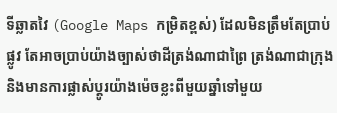ទីឆ្លាតវៃ (Google Maps កម្រិតខ្ពស់) ដែលមិនត្រឹមតែប្រាប់ផ្លូវ តែអាចប្រាប់យ៉ាងច្បាស់ថាដីត្រង់ណាជាព្រៃ ត្រង់ណាជាក្រុង និងមានការផ្លាស់ប្តូរយ៉ាងម៉េចខ្លះពីមួយឆ្នាំទៅមួយ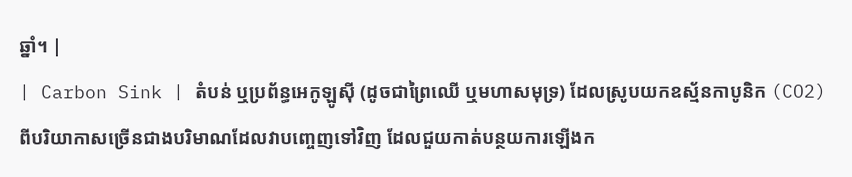ឆ្នាំ។ |
| Carbon Sink | តំបន់ ឬប្រព័ន្ធអេកូឡូស៊ី (ដូចជាព្រៃឈើ ឬមហាសមុទ្រ) ដែលស្រូបយកឧស្ម័នកាបូនិក (CO2) ពីបរិយាកាសច្រើនជាងបរិមាណដែលវាបញ្ចេញទៅវិញ ដែលជួយកាត់បន្ថយការឡើងក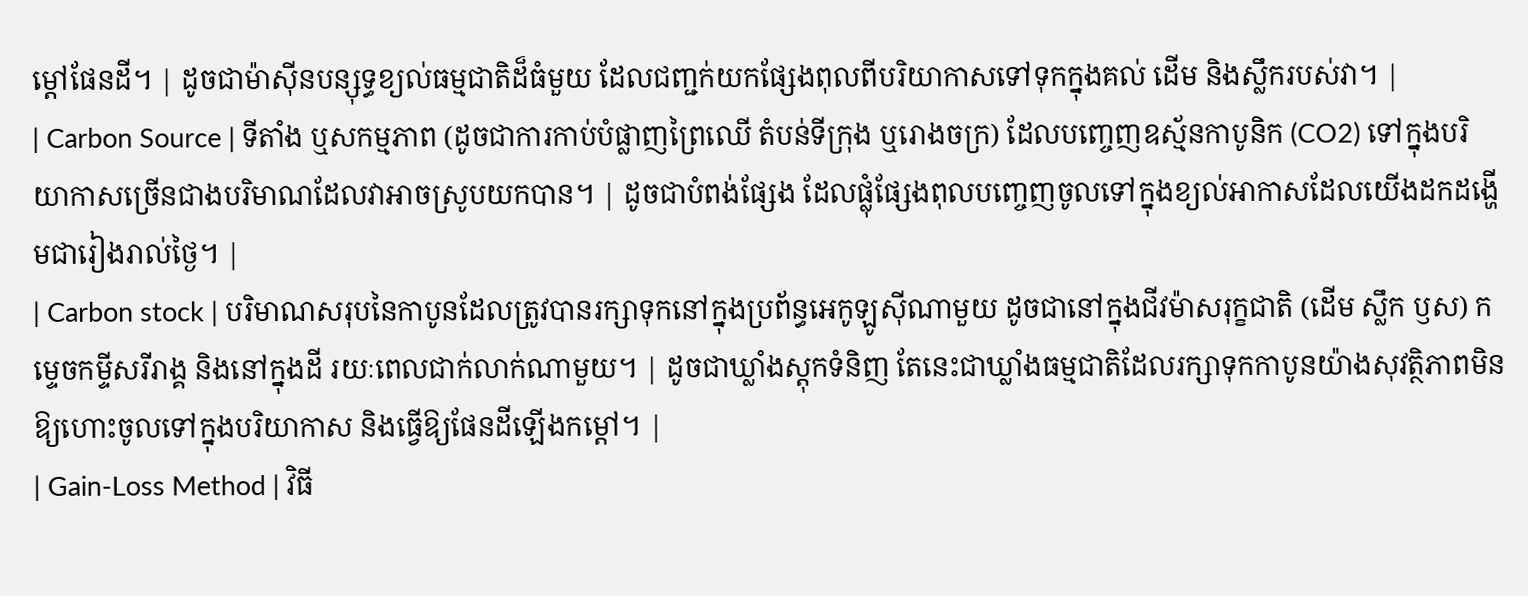ម្តៅផែនដី។ | ដូចជាម៉ាស៊ីនបន្សុទ្ធខ្យល់ធម្មជាតិដ៏ធំមួយ ដែលជញ្ជក់យកផ្សែងពុលពីបរិយាកាសទៅទុកក្នុងគល់ ដើម និងស្លឹករបស់វា។ |
| Carbon Source | ទីតាំង ឬសកម្មភាព (ដូចជាការកាប់បំផ្លាញព្រៃឈើ តំបន់ទីក្រុង ឬរោងចក្រ) ដែលបញ្ចេញឧស្ម័នកាបូនិក (CO2) ទៅក្នុងបរិយាកាសច្រើនជាងបរិមាណដែលវាអាចស្រូបយកបាន។ | ដូចជាបំពង់ផ្សែង ដែលផ្លុំផ្សែងពុលបញ្ចេញចូលទៅក្នុងខ្យល់អាកាសដែលយើងដកដង្ហើមជារៀងរាល់ថ្ងៃ។ |
| Carbon stock | បរិមាណសរុបនៃកាបូនដែលត្រូវបានរក្សាទុកនៅក្នុងប្រព័ន្ធអេកូឡូស៊ីណាមួយ ដូចជានៅក្នុងជីវម៉ាសរុក្ខជាតិ (ដើម ស្លឹក ឫស) កម្ទេចកម្ទីសរីរាង្គ និងនៅក្នុងដី រយៈពេលជាក់លាក់ណាមួយ។ | ដូចជាឃ្លាំងស្តុកទំនិញ តែនេះជាឃ្លាំងធម្មជាតិដែលរក្សាទុកកាបូនយ៉ាងសុវត្ថិភាពមិនឱ្យហោះចូលទៅក្នុងបរិយាកាស និងធ្វើឱ្យផែនដីឡើងកម្តៅ។ |
| Gain-Loss Method | វិធី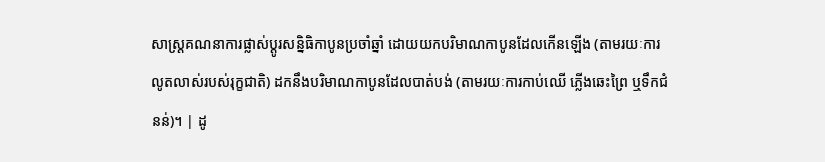សាស្ត្រគណនាការផ្លាស់ប្តូរសន្និធិកាបូនប្រចាំឆ្នាំ ដោយយកបរិមាណកាបូនដែលកើនឡើង (តាមរយៈការលូតលាស់របស់រុក្ខជាតិ) ដកនឹងបរិមាណកាបូនដែលបាត់បង់ (តាមរយៈការកាប់ឈើ ភ្លើងឆេះព្រៃ ឬទឹកជំនន់)។ | ដូ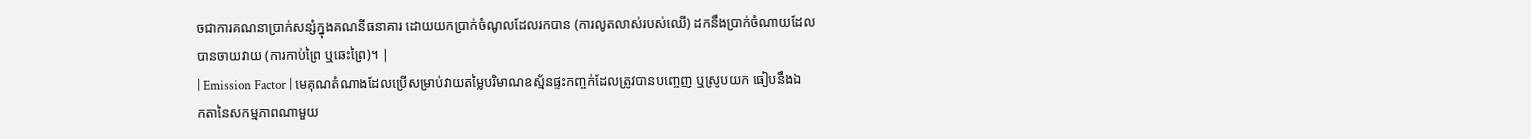ចជាការគណនាប្រាក់សន្សំក្នុងគណនីធនាគារ ដោយយកប្រាក់ចំណូលដែលរកបាន (ការលូតលាស់របស់ឈើ) ដកនឹងប្រាក់ចំណាយដែលបានចាយវាយ (ការកាប់ព្រៃ ឬឆេះព្រៃ)។ |
| Emission Factor | មេគុណតំណាងដែលប្រើសម្រាប់វាយតម្លៃបរិមាណឧស្ម័នផ្ទះកញ្ចក់ដែលត្រូវបានបញ្ចេញ ឬស្រូបយក ធៀបនឹងឯកតានៃសកម្មភាពណាមួយ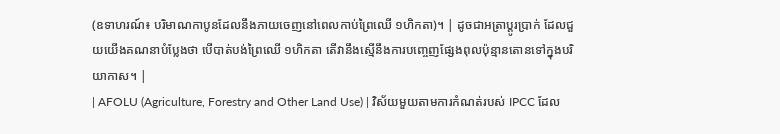(ឧទាហរណ៍៖ បរិមាណកាបូនដែលនឹងភាយចេញនៅពេលកាប់ព្រៃឈើ ១ហិកតា)។ | ដូចជាអត្រាប្តូរប្រាក់ ដែលជួយយើងគណនាបំប្លែងថា បើបាត់បង់ព្រៃឈើ ១ហិកតា តើវានឹងស្មើនឹងការបញ្ចេញផ្សែងពុលប៉ុន្មានតោនទៅក្នុងបរិយាកាស។ |
| AFOLU (Agriculture, Forestry and Other Land Use) | វិស័យមួយតាមការកំណត់របស់ IPCC ដែល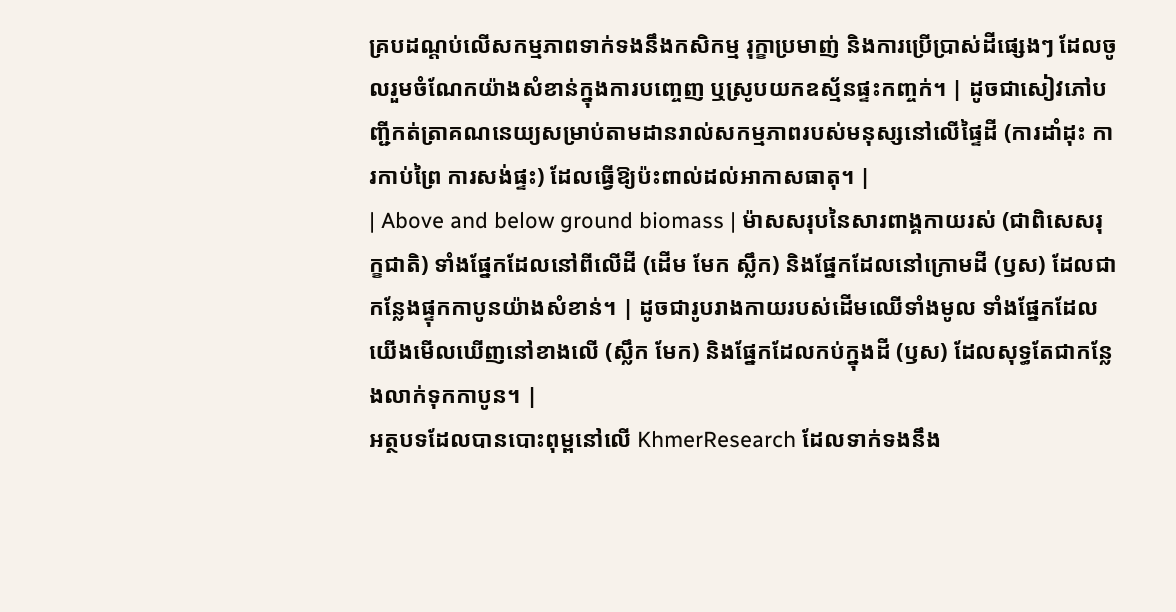គ្របដណ្តប់លើសកម្មភាពទាក់ទងនឹងកសិកម្ម រុក្ខាប្រមាញ់ និងការប្រើប្រាស់ដីផ្សេងៗ ដែលចូលរួមចំណែកយ៉ាងសំខាន់ក្នុងការបញ្ចេញ ឬស្រូបយកឧស្ម័នផ្ទះកញ្ចក់។ | ដូចជាសៀវភៅបញ្ជីកត់ត្រាគណនេយ្យសម្រាប់តាមដានរាល់សកម្មភាពរបស់មនុស្សនៅលើផ្ទៃដី (ការដាំដុះ ការកាប់ព្រៃ ការសង់ផ្ទះ) ដែលធ្វើឱ្យប៉ះពាល់ដល់អាកាសធាតុ។ |
| Above and below ground biomass | ម៉ាសសរុបនៃសារពាង្គកាយរស់ (ជាពិសេសរុក្ខជាតិ) ទាំងផ្នែកដែលនៅពីលើដី (ដើម មែក ស្លឹក) និងផ្នែកដែលនៅក្រោមដី (ឫស) ដែលជាកន្លែងផ្ទុកកាបូនយ៉ាងសំខាន់។ | ដូចជារូបរាងកាយរបស់ដើមឈើទាំងមូល ទាំងផ្នែកដែលយើងមើលឃើញនៅខាងលើ (ស្លឹក មែក) និងផ្នែកដែលកប់ក្នុងដី (ឫស) ដែលសុទ្ធតែជាកន្លែងលាក់ទុកកាបូន។ |
អត្ថបទដែលបានបោះពុម្ពនៅលើ KhmerResearch ដែលទាក់ទងនឹង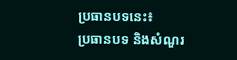ប្រធានបទនេះ៖
ប្រធានបទ និងសំណួរ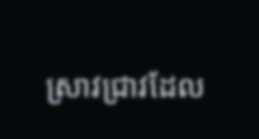ស្រាវជ្រាវដែល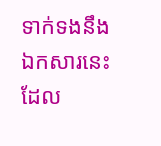ទាក់ទងនឹងឯកសារនេះ ដែល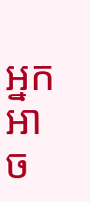អ្នកអាច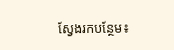ស្វែងរកបន្ថែម៖